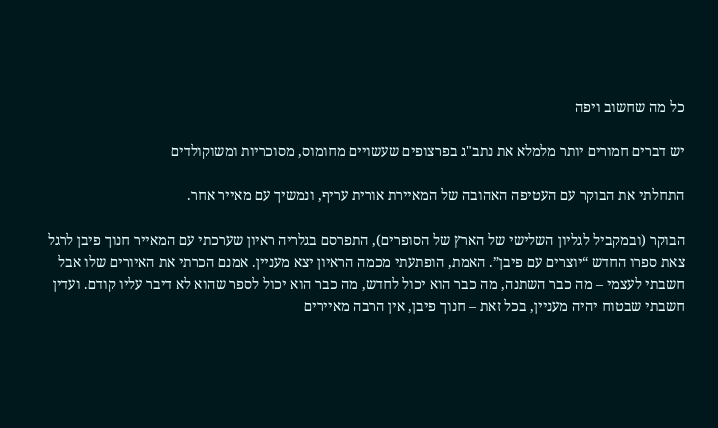כל מה שחשוב ויפה

יש דברים חמורים יותר מלמלא את נתב"ג בפרצופים שעשויים מחומוס, מסוכריות ומשוקולדים

התחלתי את הבוקר עם העטיפה האהובה של המאיירת אורית עריף, ונמשיך עם מאייר אחר.

הבוקר (ובמקביל לגליון השלישי של הארץ של הסופרים), התפרסם בגלריה ראיון שערכתי עם המאייר חנוך פיבן לרגל צאת ספרו החדש “יוצרים עם פיבן”. האמת, הופתעתי מכמה הראיון יצא מעניין. אמנם הכרתי את האיורים שלו אבל חשבתי לעצמי – מה כבר השתנה, מה כבר הוא יכול לחדש, מה כבר הוא יכול לספר שהוא לא דיבר עליו קודם. ועדין חשבתי שבטוח יהיה מעניין, בכל זאת – חנוך פיבן, אין הרבה מאיירים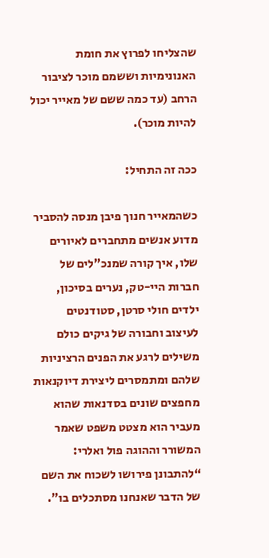שהצליחו לפרוץ את חומת האנונימיות וששמם מוכר לציבור הרחב (עד כמה ששם של מאייר יכול להיות מוכר).

ככה זה התחיל:

כשהמאייר חנוך פיבן מנסה להסביר מדוע אנשים מתחברים לאיורים שלו, איך קורה שמנכ”לים של חברות היי-טק, נערים בסיכון, ילדים חולי סרטן, סטודנטים לעיצוב וחבורה של גיקים כולם משילים לרגע את הפנים הרציניות שלהם ומתמסרים ליצירת דיוקנאות מחפצים שונים בסדנאות שהוא מעביר הוא מצטט משפט שאמר המשורר וההוגה פול ואלרי: “להתבונן פירושו לשכוח את השם של הדבר שאנחנו מסתכלים בו”.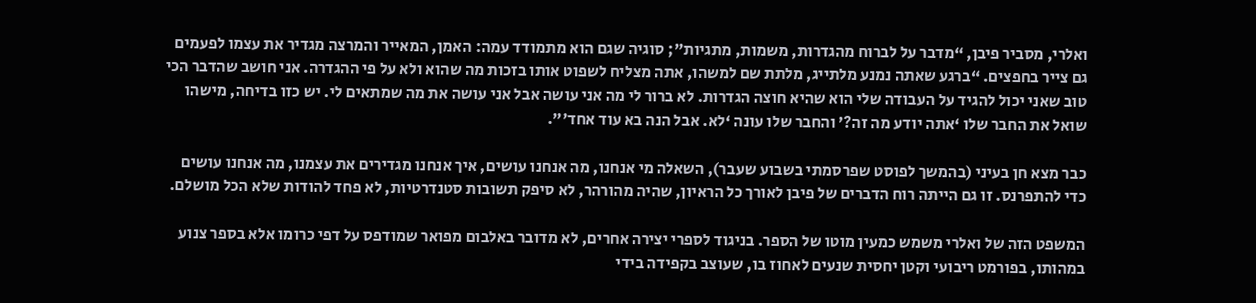ואלרי, מסביר פיבן, “מדבר על לברוח מהגדרות, משמות, מתגיות”; סוגיה שגם הוא מתמודד עמה: האמן, המאייר והמרצה מגדיר את עצמו לפעמים גם צייר בחפצים. “ברגע שאתה נמנע מלתייג, מלתת שם למשהו, אתה מצליח לשפוט אותו בזכות מה שהוא ולא על פי ההגדרה. אני חושב שהדבר הכי טוב שאני יכול להגיד על העבודה שלי הוא שהיא חוצה הגדרות. לא ברור לי מה אני עושה אבל אני עושה את מה שמתאים לי. יש כזו בדיחה, מישהו שואל את החבר שלו ‘אתה יודע מה זה?’ והחבר שלו עונה ‘לא. אבל הנה בא עוד אחד'”.

כבר מצא חן בעיני (בהמשך לפוסט שפרסמתי בשבוע שעבר), השאלה מי אנחנו, מה אנחנו עושים, איך אנחנו מגדירים את עצמנו, מה אנחנו עושים כדי להתפרנס. זו גם הייתה רוח הדברים של פיבן לאורך כל הראיון, שהיה מהורהר, לא סיפק תשובות סטנדרטיות, לא פחד להודות שלא הכל מושלם.

המשפט הזה של ואלרי משמש כמעין מוטו של הספר. בניגוד לספרי יצירה אחרים, לא מדובר באלבום מפואר שמודפס על דפי כרומו אלא בספר צנוע במהותו, בפורמט ריבועי וקטן יחסית שנעים לאחוז בו, שעוצב בקפידה בידי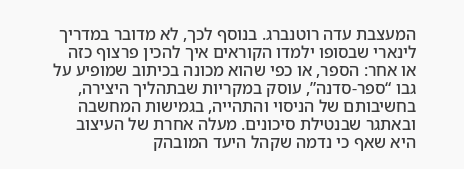המעצבת עדה רוטנברג. בנוסף לכך, לא מדובר במדריך לינארי שבסופו ילמדו הקוראים איך להכין פרצוף כזה או אחר: הספר, או כפי שהוא מכונה בכיתוב שמופיע על גבו “ספר-סדנה”, עוסק במקריות שבתהליך היצירה, בחשיבותם של הניסוי והתהייה, בגמישות המחשבה ובאתגר שבנטילת סיכונים. מעלה אחרת של העיצוב היא שאף כי נדמה שקהל היעד המובהק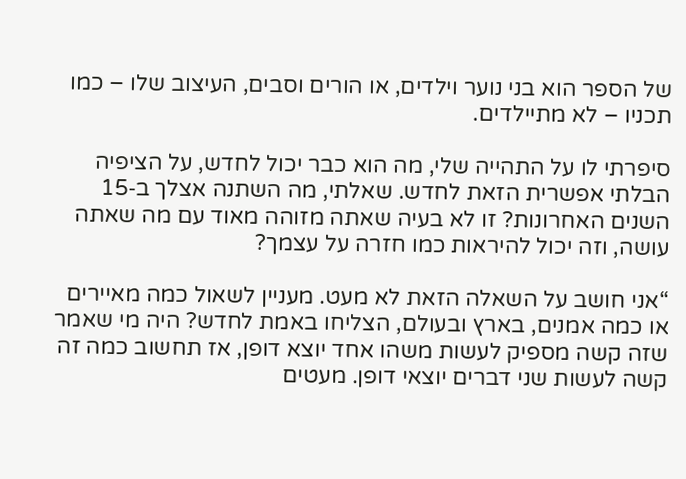של הספר הוא בני נוער וילדים, או הורים וסבים, העיצוב שלו – כמו תכניו – לא מתיילדים.

סיפרתי לו על התהייה שלי, מה הוא כבר יכול לחדש, על הציפיה הבלתי אפשרית הזאת לחדש. שאלתי, מה השתנה אצלך ב‑15 השנים האחרונות? זו לא בעיה שאתה מזוהה מאוד עם מה שאתה עושה, וזה יכול להיראות כמו חזרה על עצמך?

“אני חושב על השאלה הזאת לא מעט. מעניין לשאול כמה מאיירים או כמה אמנים, בארץ ובעולם, הצליחו באמת לחדש? היה מי שאמר שזה קשה מספיק לעשות משהו אחד יוצא דופן, אז תחשוב כמה זה קשה לעשות שני דברים יוצאי דופן. מעטים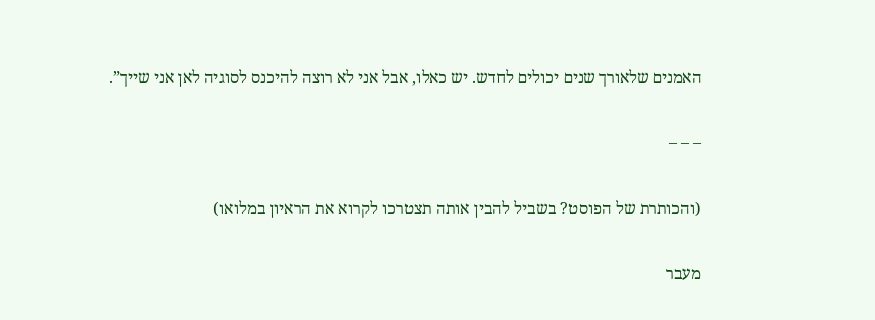האמנים שלאורך שנים יכולים לחדש. יש כאלו, אבל אני לא רוצה להיכנס לסוגיה לאן אני שייך”.

– – –

(והכותרת של הפוסט? בשביל להבין אותה תצטרכו לקרוא את הראיון במלואו)

מעבר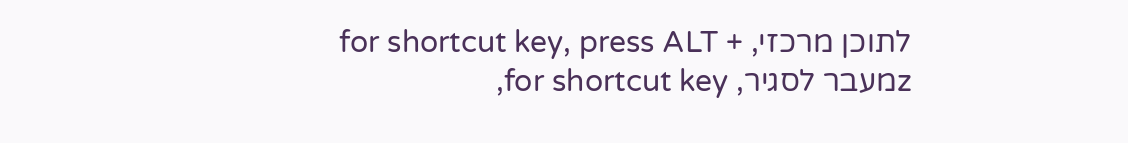לתוכן מרכזי, for shortcut key, press ALT + zמעבר לסגיר, for shortcut key,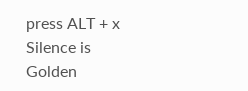press ALT + x
Silence is Golden